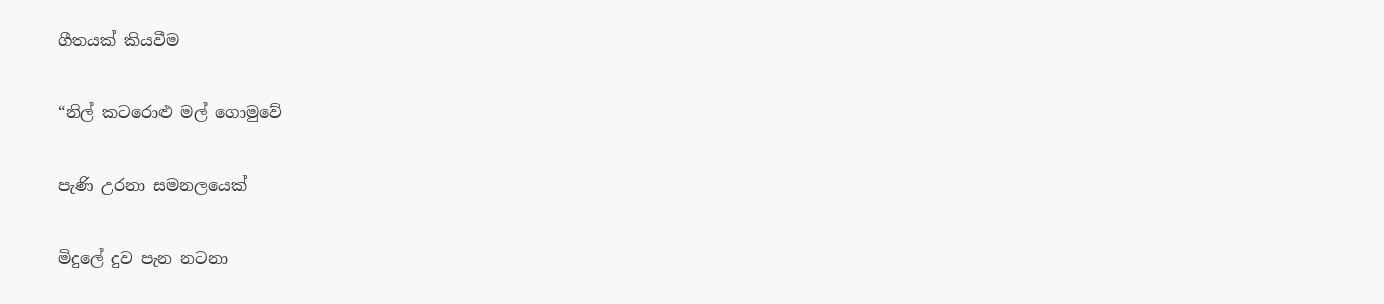ගීතයක් කියවීම

“නිල් කටරොළු මල් ගොමුවේ

පැණි උරනා සමනලයෙක්

මිදුලේ දුව පැන නටනා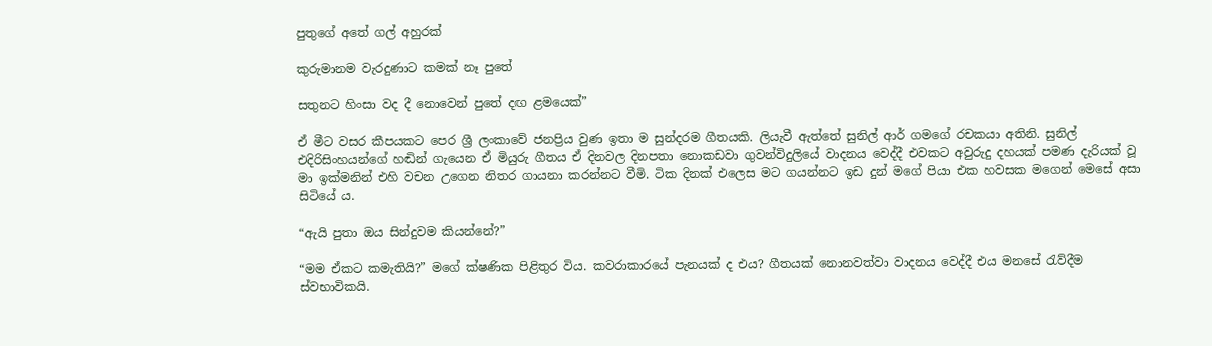පුතුගේ අතේ ගල් අහුරක්

කුරුමානම වැරදුණාට කමක් නෑ පුතේ

සතුනට හිංසා වද දී නොවෙන් පුතේ දඟ ළමයෙක්”

ඒ මීට වසර කීපයකට පෙර ශ්‍රී ලංකාවේ ජනප්‍රිය වුණ ඉතා ම සුන්දරම ගීතයකි. ලියැවී ඇත්තේ සුනිල් ආර් ගමගේ රචකයා අතිනි. සුනිල් එදිරිසිංහයන්ගේ හඬින් ගැයෙන ඒ මියුරු ගීතය ඒ දිනවල දිනපතා නොකඩවා ගුවන්විදුලියේ වාදනය වෙද්දී එවකට අවුරුදු දහයක් පමණ දැරියක් වූ මා ඉක්මනින් එහි වචන උගෙන නිතර ගායනා කරන්නට වීමි. ටික දිනක් එලෙස මට ගයන්නට ඉඩ දුන් මගේ පියා එක හවසක මගෙන් මෙසේ අසා සිටියේ ය.

“ඇයි පුතා ඔය සින්දුවම කියන්නේ?”

“මම ඒකට කමැතියි?” මගේ ක්ෂණික පිළිතුර විය. කවරාකාරයේ පැනයක් ද එය? ගීතයක් නොනවත්වා වාදනය වෙද්දී එය මනසේ රැව්දීම ස්වභාවිකයි.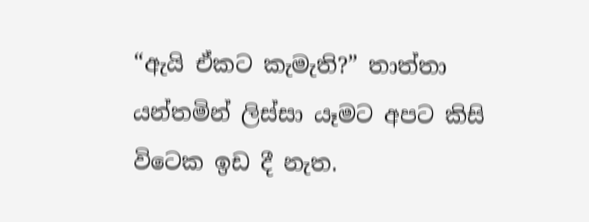“ඇයි ඒකට කැමැති?” තාත්තා යන්තමින් ලිස්සා යෑමට අපට කිසි විටෙක ඉඩ දී නැත.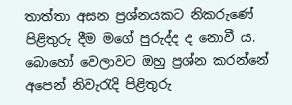තාත්තා අසන ප්‍රශ්නයකට නිකරුණේ පිළිතුරු දීම මගේ පුරුද්ද ද නොවී ය. බොහෝ වෙලාවට ඔහු ප්‍රශ්න කරන්නේ අපෙන් නිවැරැදි පිළිතුරු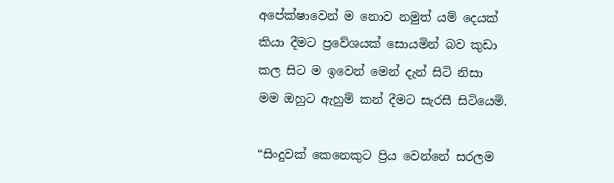අපේක්ෂාවෙන් ම නොව නමුත් යම් දෙයක් කියා දීමට ප්‍රවේශයක් සොයමින් බව කුඩා කල සිට ම ඉවෙන් මෙන් දැන් සිටි නිසා මම ඔහුට ඇහුම් කන් දීමට සැරසී සිටියෙමි.

“සිංදුවක් කෙනෙකුට ප්‍රිය වෙන්නේ සරලම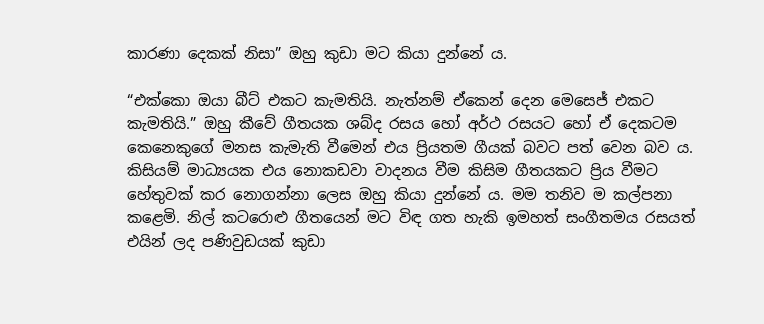කාරණා දෙකක් නිසා” ඔහු කුඩා මට කියා දුන්නේ ය.

“එක්කො ඔයා බීට් එකට කැමතියි. නැත්නම් ඒකෙන් දෙන මෙසෙජ් එකට කැමතියි.” ඔහු කීවේ ගීතයක ශබ්ද රසය හෝ අර්ථ රසයට හෝ ඒ දෙකටම කෙනෙකුගේ මනස කැමැති වීමෙන් එය ප්‍රියතම ගීයක් බවට පත් වෙන බව ය. කිසියම් මාධ්‍යයක එය නොකඩවා වාදනය වීම කිසිම ගීතයකට ප්‍රිය වීමට හේතුවක් කර නොගන්නා ලෙස ඔහු කියා දුන්නේ ය. මම තනිව ම කල්පනා කළෙමි. නිල් කටරොළු ගීතයෙන් මට විඳ ගත හැකි ඉමහත් සංගීතමය රසයත් එයින් ලද පණිවුඩයක් කුඩා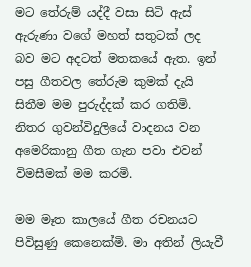මට තේරුම් යද්දී වසා සිටි ඇස් ඇරුණා වගේ මහත් සතුටක් ලද බව මට අදටත් මතකයේ ඇත. ඉන් පසු ගීතවල තේරුම කුමක් දැයි සිතීම මම පුරුද්දක් කර ගතිමි. නිතර ගුවන්විදුලියේ වාදනය වන අමෙරිකානු ගීත ගැන පවා එවන් විමසීමක් මම කරමි.

මම මෑත කාලයේ ගීත රචනයට පිවිසුණු කෙනෙක්මි. මා අතින් ලියැවී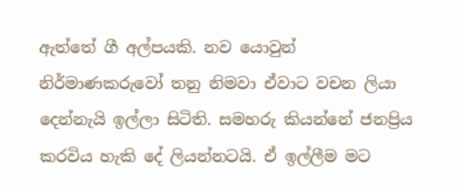ඇත්තේ ගී අල්පයකි. නව යොවුන් නිර්මාණකරුවෝ තනු නිමවා ඒවාට වචන ලියා දෙන්නැයි ඉල්ලා සිටිති. සමහරු කියන්නේ ජනප්‍රිය කරවිය හැකි දේ ලියන්නටයි. ඒ ඉල්ලීම මට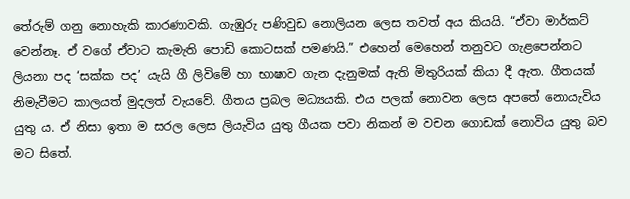තේරුම් ගනු නොහැකි කාරණාවකි. ගැඹුරු පණිවුඩ නොලියන ලෙස තවත් අය කියයි. “ඒවා මාර්කට් වෙන්නෑ. ඒ වගේ ඒවාට කැමැති පොඩි කොටසක් පමණයි.” එහෙන් මෙහෙන් තනුවට ගැළපෙන්නට ලියනා පද ‘සක්ක පද’ යැයි ගී ලිවිමේ හා භාෂාව ගැන දැනුමක් ඇති මිතුරියක් කියා දී ඇත. ගීතයක් නිමැවීමට කාලයත් මුදලත් වැයවේ. ගීතය ප්‍රබල මධ්‍යයකි. එය පලක් නොවන ලෙස අපතේ නොයැවිය යුතු ය. ඒ නිසා ඉතා ම සරල ලෙස ලියැවිය යුතු ගීයක පවා නිකන් ම වචන ගොඩක් නොවිය යුතු බව මට සිතේ.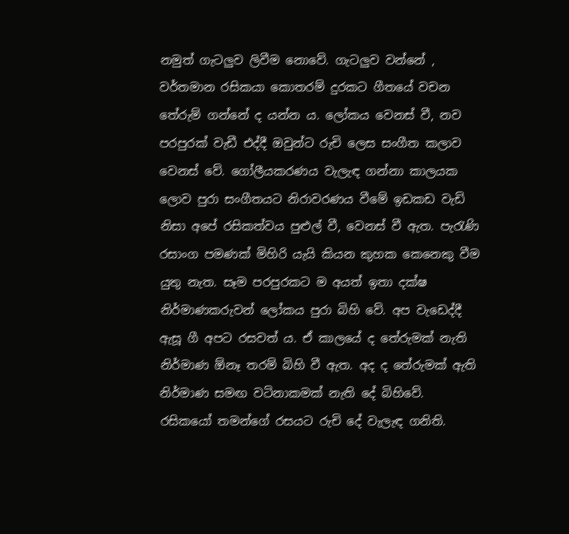නමුත් ගැටලුව ලිවීම නොවේ. ගැටලුව වන්නේ , වර්තමාන රසිකයා කොතරම් දුරකට ගීතයේ වචන තේරුම් ගන්නේ ද යන්න ය. ලෝකය වෙනස් වී, නව පරපුරක් වැඩී එද්දී ඔවුන්ට රුචි ලෙස සංගීත කලාව වෙනස් වේ. ගෝලීයකරණය වැලැඳ ගන්නා කාලයක ලොව පුරා සංගීතයට නිරාවරණය වීමේ ඉඩකඩ වැඩි නිසා අපේ රසිකත්වය පුළුල් වී, වෙනස් වී ඇත. පැරැණි රසාංග පමණක් මිහිරි යැයි කියන කුහක කෙනෙකු වීම යුතු නැත. සෑම පරපුරකට ම අයත් ඉතා දක්ෂ නිර්මාණකරුවන් ලෝකය පුරා බිහි වේ. අප වැඩෙද්දී ඇසූ ගී අපට රසවත් ය. ඒ කාලයේ ද තේරුමක් නැති නිර්මාණ ඕනෑ තරම් බිහි වී ඇත. අද ද තේරුමක් ඇති නිර්මාණ සමඟ වටිනාකමක් නැති දේ බිහිවේ. රසිකයෝ තමන්ගේ රසයට රුචි දේ වැලැඳ ගනිති.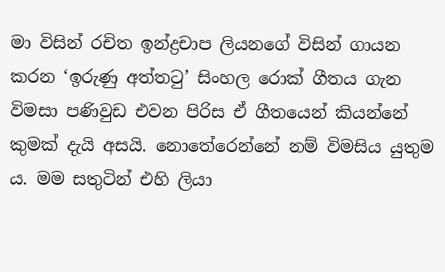මා විසින් රචිත ඉන්ද්‍රචාප ලියනගේ විසින් ගායන කරන ‘ඉරුණු අත්තටු’ සිංහල රොක් ගීතය ගැන විමසා පණිවුඩ එවන පිරිස ඒ ගීතයෙන් කියන්නේ කුමක් දැයි අසයි. නොතේරෙන්නේ නම් විමසිය යුතුම ය. මම සතුටින් එහි ලියා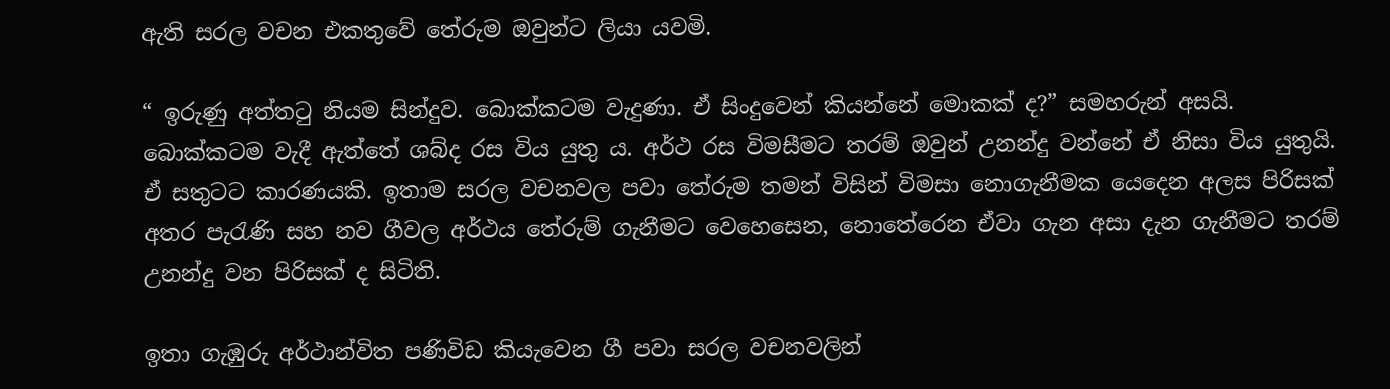ඇති සරල වචන එකතුවේ තේරුම ඔවුන්ට ලියා යවමි.

“ ඉරුණු අත්තටු නියම සින්දුව. බොක්කටම වැදුණා. ඒ සිංදුවෙන් කියන්නේ මොකක් ද?” සමහරුන් අසයි. බොක්කටම වැදී ඇත්තේ ශබ්ද රස විය යුතු ය. අර්ථ රස විමසීමට තරම් ඔවුන් උනන්දු වන්නේ ඒ නිසා විය යුතුයි. ඒ සතුටට කාරණයකි. ඉතාම සරල වචනවල පවා තේරුම තමන් විසින් විමසා නොගැනීමක යෙදෙන අලස පිරිසක් අතර පැරැණි සහ නව ගීවල අර්ථය තේරුම් ගැනීමට වෙහෙසෙන, නොතේරෙන ඒවා ගැන අසා දැන ගැනීමට තරම් උනන්දු වන පිරිසක් ද සිටිති.

ඉතා ගැඹුරු අර්ථාන්විත පණිවිඩ කියැවෙන ගී පවා සරල වචනවලින්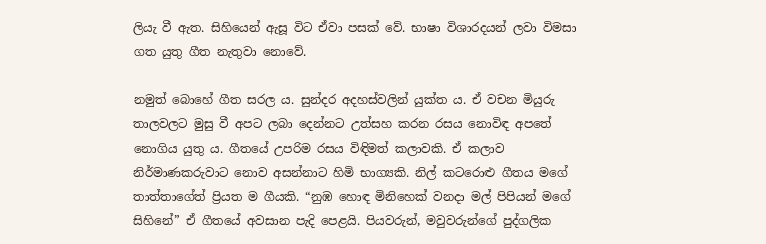ලියැ වී ඇත. සිහියෙන් ඇසූ විට ඒවා පසක් වේ. භාෂා විශාරදයන් ලවා විමසා ගත යුතු ගීත නැතුවා නොවේ.

නමුත් බොහේ ගීත සරල ය. සුන්දර අදහස්වලින් යුක්ත ය. ඒ වචන මියුරු තාලවලට මුසු වී අපට ලබා දෙන්නට උත්සහ කරන රසය නොවිඳ අපතේ නොගිය යුතු ය. ගීතයේ උපරිම රසය විඳිමත් කලාවකි. ඒ කලාව නිර්මාණකරුවාට නොව අසන්නාට හිමි භාග්‍යකි. නිල් කටරොළු ගීතය මගේ තාත්තාගේත් ප්‍රියත ම ගීයකි. “නුඹ හොඳ මිනිහෙක් වනදා මල් පිපියන් මගේ සිහිනේ” ඒ ගීතයේ අවසාන පැදි පෙළයි. පියවරුන්, මවුවරුන්ගේ පුද්ගලික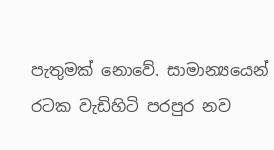පැතුමක් නොවේ. සාමාන්‍යයෙන් රටක වැඩිහිටි පරපුර නව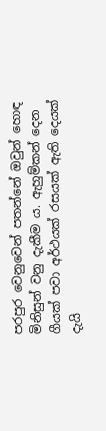පරපුර වෙනුවෙන් පතන්නේ ඔවුන් හොඳ මිනිසුන් වනු දැකීම ය. ඇහුම්කන් දෙන ගීයක් පවා අර්ථයක් රසයක් ඇති දෙයක් දැයි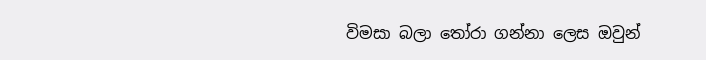විමසා බලා තෝරා ගන්නා ලෙස ඔවුන්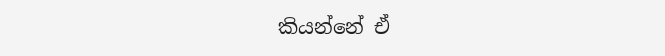කියන්නේ ඒ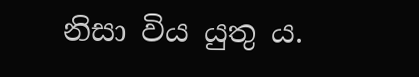නිසා විය යුතු ය.